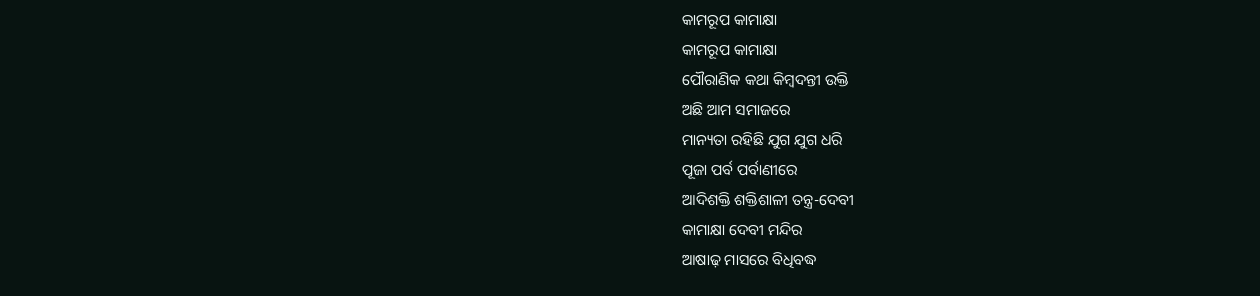କାମରୂପ କାମାକ୍ଷା
କାମରୂପ କାମାକ୍ଷା
ପୌରାଣିକ କଥା କିମ୍ବଦନ୍ତୀ ଉକ୍ତି
ଅଛି ଆମ ସମାଜରେ
ମାନ୍ୟତା ରହିଛି ଯୁଗ ଯୁଗ ଧରି
ପୂଜା ପର୍ବ ପର୍ବାଣୀରେ
ଆଦିଶକ୍ତି ଶକ୍ତିଶାଳୀ ତନ୍ତ୍ର-ଦେବୀ
କାମାକ୍ଷା ଦେବୀ ମନ୍ଦିର
ଆଷାଢ଼ ମାସରେ ବିଧିବଦ୍ଧ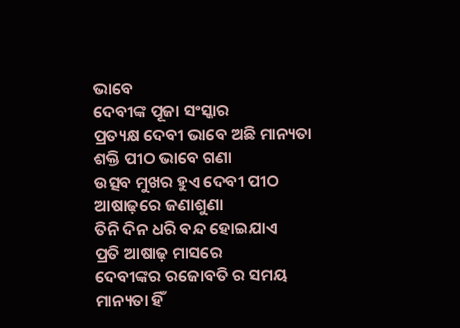ଭାବେ
ଦେବୀଙ୍କ ପୂଜା ସଂସ୍କାର
ପ୍ରତ୍ୟକ୍ଷ ଦେବୀ ଭାବେ ଅଛି ମାନ୍ୟତା
ଶକ୍ତି ପୀଠ ଭାବେ ଗଣା
ଉତ୍ସବ ମୁଖର ହୁଏ ଦେବୀ ପୀଠ
ଆଷାଢ଼ରେ ଜଣାଶୁଣା
ତିନି ଦିନ ଧରି ବନ୍ଦ ହୋଇଯାଏ
ପ୍ରତି ଆଷାଢ଼ ମାସରେ
ଦେବୀଙ୍କର ରଜୋବତି ର ସମୟ
ମାନ୍ୟତା ହିଁ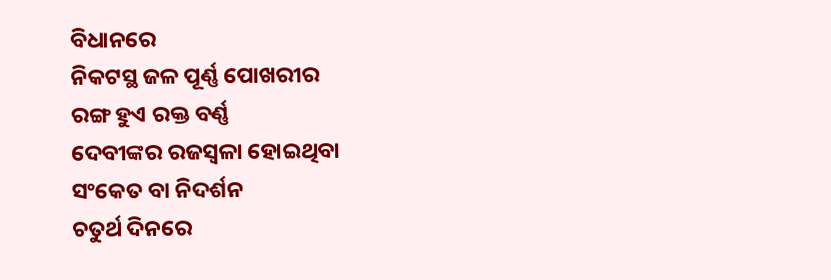ବିଧାନରେ
ନିକଟସ୍ଥ ଜଳ ପୂର୍ଣ୍ଣ ପୋଖରୀର
ରଙ୍ଗ ହୁଏ ରକ୍ତ ବର୍ଣ୍ଣ
ଦେବୀଙ୍କର ରଜସ୍ୱଳା ହୋଇଥିବା
ସଂକେତ ବା ନିଦର୍ଶନ
ଚତୁର୍ଥ ଦିନରେ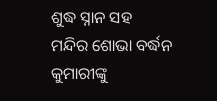ଶୁଦ୍ଧ ସ୍ନାନ ସହ
ମନ୍ଦିର ଶୋଭା ବର୍ଦ୍ଧନ
କୁମାରୀଙ୍କୁ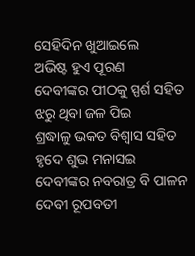ସେହିଦିନ ଖୁଆଇଲେ
ଅଭିଷ୍ଟ ହୁଏ ପୂରଣ
ଦେବୀଙ୍କର ପୀଠକୁ ସ୍ପର୍ଶ ସହିତ
ଝରୁ ଥିବା ଜଳ ପିଇ
ଶ୍ରଦ୍ଧାଳୁ ଭକତ ବିଶ୍ୱାସ ସହିତ
ହୃଦେ ଶୁଭ ମନାସଇ
ଦେବୀଙ୍କର ନବରାତ୍ର ବି ପାଳନ
ଦେବୀ ରୂପବତୀ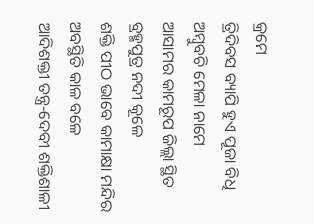କ୍ରମେ
ତ୍ରିଦିବସ ବ୍ୟାପି ହୁଏ ପୂଜା ବିଧି
ଅମ୍ବୁବଚି ମେଳା ନାମେ
ଆସାମର କାମରୂପ ଜିଲ୍ଲା ସ୍ଥିତ
ବ୍ରହ୍ମପୁତ୍ର ନଦୀ କୂଳେ
ଶକ୍ତି ପୀଠ ଭାବେ କାମାକ୍ଷା ମନ୍ଦିର
ଅବସ୍ଥିତି କାଳ ବଳେ
ଆଦିଶକ୍ତୀ ତନ୍ତ୍ର-ଦେବୀ ଶକ୍ତିଶାଳୀ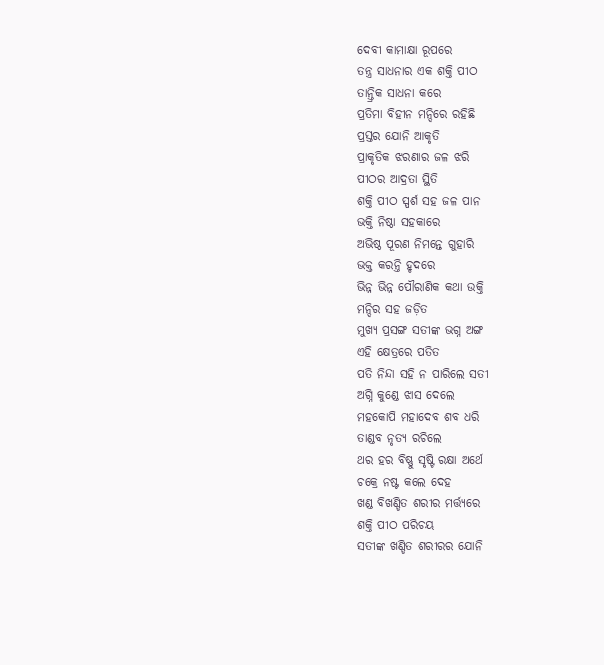ଦେବୀ କାମାକ୍ଷା ରୂପରେ
ତନ୍ତ୍ର ସାଧନାର ଏକ ଶକ୍ତି ପୀଠ
ତାନ୍ତ୍ରିକ ସାଧନା କରେ
ପ୍ରତିମା ବିହୀନ ମନ୍ଦିରେ ରହିଛି
ପ୍ରସ୍ତର ଯୋନି ଆକୃତି
ପ୍ରାକୃତିକ ଝରଣାର ଜଳ ଝରି
ପୀଠର ଆଦ୍ରତା ସ୍ଥିତି
ଶକ୍ତି ପୀଠ ସ୍ପର୍ଶ ସହ ଜଳ ପାନ
ଭକ୍ତି ନିଷ୍ଠା ସହକାରେ
ଅଭିଷ୍ଠ ପୂରଣ ନିମନ୍ତେ ଗୁହାରି
ଭକ୍ତ କରନ୍ତି ହୃଦରେ
ଭିନ୍ନ ଭିନ୍ନ ପୌରାଣିକ କଥା ଉକ୍ତି
ମନ୍ଦିର ସହ ଜଡ଼ିତ
ମୁଖ୍ୟ ପ୍ରସଙ୍ଗ ସତୀଙ୍କ ଭଗ୍ନ ଅଙ୍ଗ
ଏହି କ୍ଷେତ୍ରରେ ପତିତ
ପତି ନିନ୍ଦା ସହି ନ ପାରିଲେ ସତୀ
ଅଗ୍ନି କୁଣ୍ଡେ ଝାସ ଦେଲେ
ମହକୋପି ମହାଦେବ ଶବ ଧରି
ତାଣ୍ଡବ ନୃତ୍ୟ ରଚିଲେ
ଥର ହର ବିଷ୍ଣୁ ସୃଷ୍ଟି ରକ୍ଷା ଅର୍ଥେ
ଚକ୍ରେ ନଷ୍ଟ କଲେ ଦେହ
ଖଣ୍ଡ ବିଖଣ୍ଡିତ ଶରୀର ମର୍ତ୍ତ୍ୟରେ
ଶକ୍ତି ପୀଠ ପରିଚୟ
ସତୀଙ୍କ ଖଣ୍ଡିତ ଶରୀରର ଯୋନି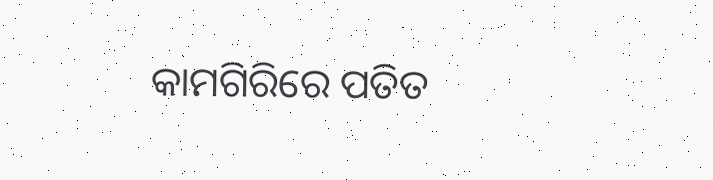କାମଗିରିରେ ପତିତ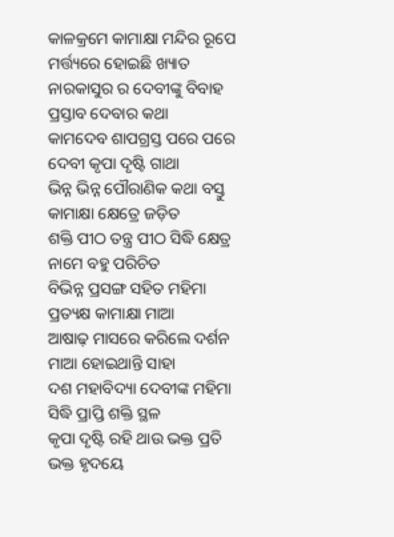କାଳକ୍ରମେ କାମାକ୍ଷା ମନ୍ଦିର ରୂପେ
ମର୍ତ୍ତ୍ୟରେ ହୋଇଛି ଖ୍ୟାତ
ନାରକାସୁର ର ଦେବୀଙ୍କୁ ବିବାହ
ପ୍ରସ୍ତାବ ଦେବାର କଥା
କାମଦେବ ଶାପଗ୍ରସ୍ତ ପରେ ପରେ
ଦେବୀ କୃପା ଦୃଷ୍ଟି ଗାଥା
ଭିନ୍ନ ଭିନ୍ନ ପୌରାଣିକ କଥା ବସ୍ତୁ
କାମାକ୍ଷା କ୍ଷେତ୍ରେ ଜଡ଼ିତ
ଶକ୍ତି ପୀଠ ତନ୍ତ୍ର ପୀଠ ସିଦ୍ଧି କ୍ଷେତ୍ର
ନାମେ ବହୁ ପରିଚିତ
ବିଭିନ୍ନ ପ୍ରସଙ୍ଗ ସହିତ ମହିମା
ପ୍ରତ୍ୟକ୍ଷ କାମାକ୍ଷା ମାଆ
ଆଷାଢ଼ ମାସରେ କରିଲେ ଦର୍ଶନ
ମାଆ ହୋଇଥାନ୍ତି ସାହା
ଦଶ ମହାବିଦ୍ୟା ଦେବୀଙ୍କ ମହିମା
ସିଦ୍ଧି ପ୍ରାପ୍ତି ଶକ୍ତି ସ୍ଥଳ
କୃପା ଦୃଷ୍ଟି ରହି ଥାଉ ଭକ୍ତ ପ୍ରତି
ଭକ୍ତ ହୃଦୟେ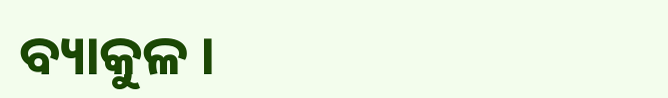ବ୍ୟାକୁଳ ।